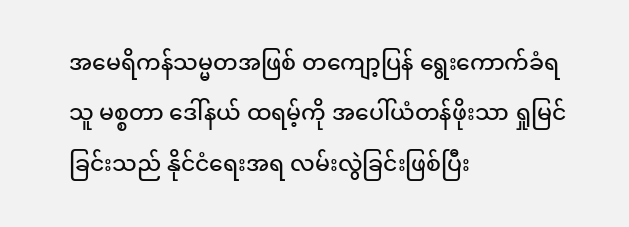အမေရိကန်သမ္မတအဖြစ် တကျော့ပြန် ရွေးကောက်ခံရသူ မစ္စတာ ဒေါ်နယ် ထရမ့်ကို အပေါ်ယံတန်ဖိုးသာ ရှုမြင်ခြင်းသည် နိုင်ငံရေးအရ လမ်းလွဲခြင်းဖြစ်ပြီး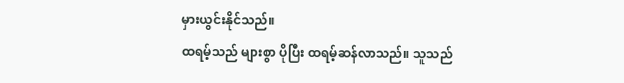မှားယွင်းနိုင်သည်။
ထရမ့်သည် များစွာ ပိုပြီး ထရမ့်ဆန်လာသည်။ သူသည်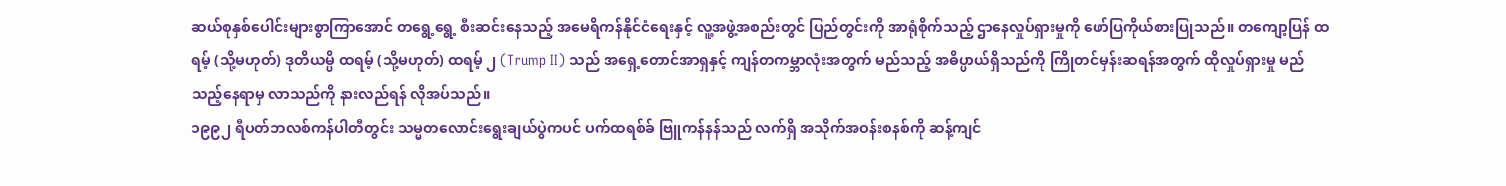ဆယ်စုနှစ်ပေါင်းများစွာကြာအောင် တရွေ့ရွေ့ စီးဆင်းနေသည့် အမေရိကန်နိုင်ငံရေးနှင့် လူ့အဖွဲ့အစည်းတွင် ပြည်တွင်းကို အာရုံစိုက်သည့် ဌာနေလှုပ်ရှားမှုကို ဖော်ပြကိုယ်စားပြုသည်။ တကျော့ပြန် ထရမ့် (သို့မဟုတ်) ဒုတိယမ္ပိ ထရမ့် (သို့မဟုတ်) ထရမ့် ၂ (Trump II) သည် အရှေ့တောင်အာရှနှင့် ကျန်တကမ္ဘာလုံးအတွက် မည်သည့် အဓိပ္ပာယ်ရှိသည်ကို ကြိုတင်မှန်းဆရန်အတွက် ထိုလှုပ်ရှားမှု မည်သည့်နေရာမှ လာသည်ကို နားလည်ရန် လိုအပ်သည်။
၁၉၉၂ ရီပတ်ဘလစ်ကန်ပါတီတွင်း သမ္မတလောင်းရွေးချယ်ပွဲကပင် ပက်ထရစ်ခ် ဗြူကန်နန်သည် လက်ရှိ အသိုက်အဝန်းစနစ်ကို ဆန့်ကျင်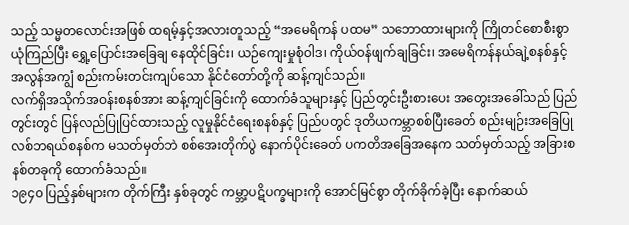သည့် သမ္မတလောင်းအဖြစ် ထရမ့်နှင့်အလားတူသည့် “အမေရိကန် ပထမ” သဘောထားများကို ကြိုတင်စောစီးစွာ ယုံကြည်ပြီး ရွှေ့ပြောင်းအခြေချ နေထိုင်ခြင်း၊ ယဉ်ကျေးမှုစုံဝါဒ၊ ကိုယ်ဝန်ဖျက်ချခြင်း၊ အမေရိကန်နယ်ချဲ့စနစ်နှင့် အလွန်အကျွံ စည်းကမ်းတင်းကျပ်သော နိုင်ငံတော်တို့ကို ဆန့်ကျင်သည်။
လက်ရှိအသိုက်အဝန်းစနစ်အား ဆန့်ကျင်ခြင်းကို ထောက်ခံသူများနှင့် ပြည်တွင်းဦးစားပေး အတွေးအခေါ်သည် ပြည်တွင်းတွင် ပြန်လည်ပြုပြင်ထားသည့် လူမှုနိုင်ငံရေးစနစ်နှင့် ပြည်ပတွင် ဒုတိယကမ္ဘာစစ်ပြီးခေတ် စည်းမျဉ်းအခြေပြု လစ်ဘရယ်စနစ်က မသတ်မှတ်ဘဲ စစ်အေးတိုက်ပွဲ နောက်ပိုင်းခေတ် ပကတိအခြေအနေက သတ်မှတ်သည့် အခြားစနစ်တခုကို ထောက်ခံသည်။
၁၉၄၀ ပြည့်နှစ်များက တိုက်ကြီး နှစ်ခုတွင် ကမ္ဘာ့ပဋိပက္ခများကို အောင်မြင်စွာ တိုက်ခိုက်ခဲ့ပြီး နောက်ဆယ်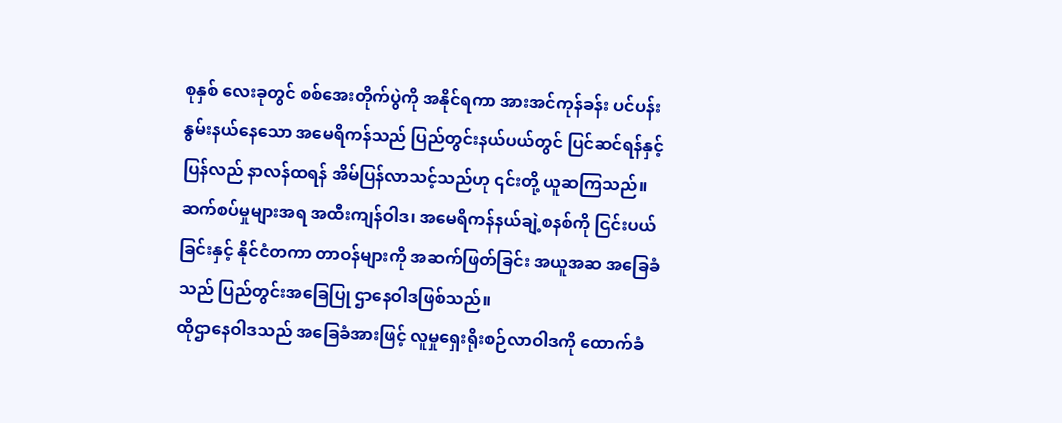စုနှစ် လေးခုတွင် စစ်အေးတိုက်ပွဲကို အနိုင်ရကာ အားအင်ကုန်ခန်း ပင်ပန်းနွမ်းနယ်နေသော အမေရိကန်သည် ပြည်တွင်းနယ်ပယ်တွင် ပြင်ဆင်ရန်နှင့် ပြန်လည် နာလန်ထရန် အိမ်ပြန်လာသင့်သည်ဟု ၎င်းတို့ ယူဆကြသည်။
ဆက်စပ်မှုများအရ အထီးကျန်ဝါဒ၊ အမေရိကန်နယ်ချဲ့စနစ်ကို ငြင်းပယ်ခြင်းနှင့် နိုင်ငံတကာ တာဝန်များကို အဆက်ဖြတ်ခြင်း အယူအဆ အခြေခံသည် ပြည်တွင်းအခြေပြု ဌာနေဝါဒဖြစ်သည်။
ထိုဌာနေဝါဒသည် အခြေခံအားဖြင့် လူမှုရှေးရိုးစဉ်လာဝါဒကို ထောက်ခံ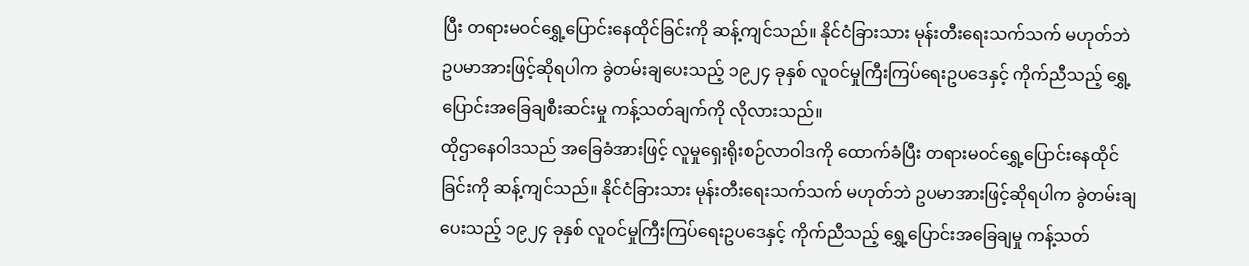ပြီး တရားမဝင်ရွှေ့ပြောင်းနေထိုင်ခြင်းကို ဆန့်ကျင်သည်။ နိုင်ငံခြားသား မုန်းတီးရေးသက်သက် မဟုတ်ဘဲ ဥပမာအားဖြင့်ဆိုရပါက ခွဲတမ်းချပေးသည့် ၁၉၂၄ ခုနှစ် လူဝင်မှုကြီးကြပ်ရေးဥပဒေနှင့် ကိုက်ညီသည့် ရွှေ့ပြောင်းအခြေချစီးဆင်းမှု ကန့်သတ်ချက်ကို လိုလားသည်။
ထိုဌာနေဝါဒသည် အခြေခံအားဖြင့် လူမှုရှေးရိုးစဉ်လာဝါဒကို ထောက်ခံပြီး တရားမဝင်ရွှေ့ပြောင်းနေထိုင်ခြင်းကို ဆန့်ကျင်သည်။ နိုင်ငံခြားသား မုန်းတီးရေးသက်သက် မဟုတ်ဘဲ ဥပမာအားဖြင့်ဆိုရပါက ခွဲတမ်းချပေးသည့် ၁၉၂၄ ခုနှစ် လူဝင်မှုကြီးကြပ်ရေးဥပဒေနှင့် ကိုက်ညီသည့် ရွှေ့ပြောင်းအခြေချမှု ကန့်သတ်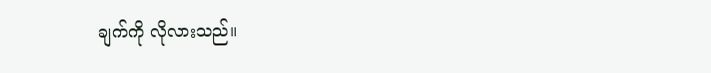ချက်ကို လိုလားသည်။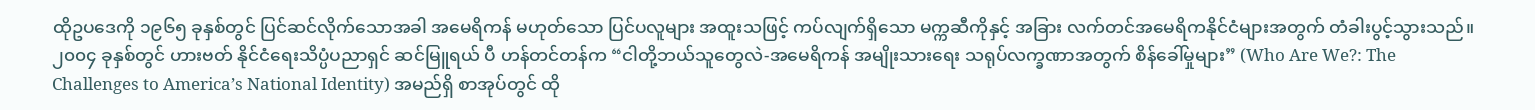ထိုဥပဒေကို ၁၉၆၅ ခုနှစ်တွင် ပြင်ဆင်လိုက်သောအခါ အမေရိကန် မဟုတ်သော ပြင်ပလူများ အထူးသဖြင့် ကပ်လျက်ရှိသော မက္ကဆီကိုနှင့် အခြား လက်တင်အမေရိကနိုင်ငံများအတွက် တံခါးပွင့်သွားသည်။
၂၀၀၄ ခုနှစ်တွင် ဟားဗတ် နိုင်ငံရေးသိပ္ပံပညာရှင် ဆင်မြူရယ် ပီ ဟန်တင်တန်က “ငါတို့ဘယ်သူတွေလဲ-အမေရိကန် အမျိုးသားရေး သရုပ်လက္ခဏာအတွက် စိန်ခေါ်မှုများ” (Who Are We?: The Challenges to America’s National Identity) အမည်ရှိ စာအုပ်တွင် ထို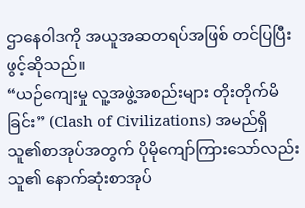ဌာနေဝါဒကို အယူအဆတရပ်အဖြစ် တင်ပြပြီး ဖွင့်ဆိုသည်။
“ယဉ်ကျေးမှု လူ့အဖွဲ့အစည်းများ တိုးတိုက်မိခြင်း” (Clash of Civilizations) အမည်ရှိ သူ၏စာအုပ်အတွက် ပိုမိုကျော်ကြားသော်လည်း သူ၏ နောက်ဆုံးစာအုပ်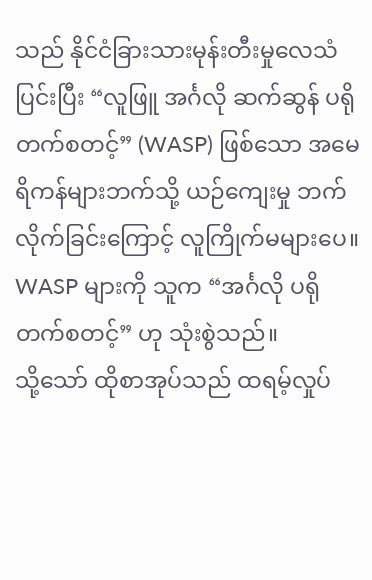သည် နိုင်ငံခြားသားမုန်းတီးမှုလေသံပြင်းပြီး “လူဖြူ အင်္ဂလို ဆက်ဆွန် ပရိုတက်စတင့်” (WASP) ဖြစ်သော အမေရိကန်များဘက်သို့ ယဉ်ကျေးမှု ဘက်လိုက်ခြင်းကြောင့် လူကြိုက်မများပေ။ WASP များကို သူက “အင်္ဂလို ပရိုတက်စတင့်” ဟု သုံးစွဲသည်။
သို့သော် ထိုစာအုပ်သည် ထရမ့်လှုပ်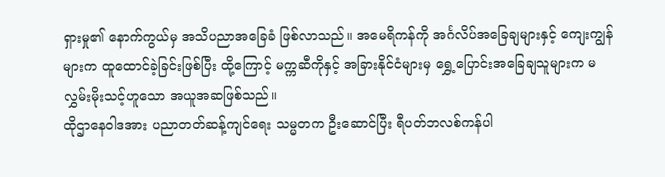ရှားမှု၏ နောက်ကွယ်မှ အသိပညာအခြေခံ ဖြစ်လာသည်။ အမေရိကန်ကို အင်္ဂလိပ်အခြေချများနှင့် ကျေးကျွန်များက ထူထောင်ခဲ့ခြင်းဖြစ်ပြီး ထို့ကြောင့် မက္ကဆီကိုနှင့် အခြားနိုင်ငံများမှ ရွှေ့ပြောင်းအခြေချသူများက မလွှမ်းမိုးသင့်ဟူသော အယူအဆဖြစ်သည်။
ထိုဌာနေဝါဒအား ပညာတတ်ဆန့်ကျင်ရေး သမ္မတက ဦးဆောင်ပြီး ရီပတ်ဘလစ်ကန်ပါ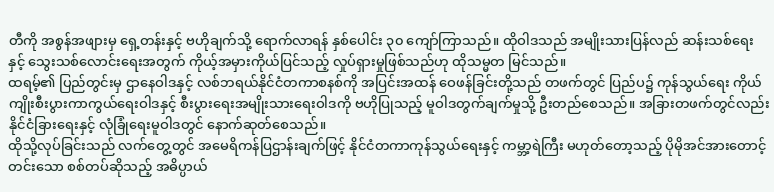တီကို အစွန်အဖျားမှ ရှေ့တန်းနှင့် ဗဟိုချက်သို့ ရောက်လာရန် နှစ်ပေါင်း ၃၀ ကျော်ကြာသည်။ ထိုဝါဒသည် အမျိုးသားပြန်လည် ဆန်းသစ်ရေးနှင့် သွေးသစ်လောင်းရေးအတွက် ကိုယ့်အမှားကိုယ်ပြင်သည့် လှုပ်ရှားမှုဖြစ်သည်ဟု ထိုသမ္မတ မြင်သည်။
ထရမ့်၏ ပြည်တွင်းမှ ဌာနေဝါဒနှင့် လစ်ဘရယ်နိုင်ငံတကာစနစ်ကို အပြင်းအထန် ဝေဖန်ခြင်းတို့သည် တဖက်တွင် ပြည်ပ၌ ကုန်သွယ်ရေး ကိုယ်ကျိုးစီးပွားကာကွယ်ရေးဝါဒနှင့် စီးပွားရေးအမျိုးသားရေးဝါဒကို ဗဟိုပြုသည့် မူဝါဒတွက်ချက်မှုသို့ ဦးတည်စေသည်။ အခြားတဖက်တွင်လည်း နိုင်ငံခြားရေးနှင့် လုံခြုံရေးမူဝါဒတွင် နောက်ဆုတ်စေသည်။
ထိုသို့လုပ်ခြင်းသည် လက်တွေ့တွင် အမေရိကန်ပြဌာန်းချက်ဖြင့် နိုင်ငံတကာကုန်သွယ်ရေးနှင့် ကမ္ဘာ့ရဲကြီး မဟုတ်တော့သည့် ပိုမိုအင်အားတောင့်တင်းသော စစ်တပ်ဆိုသည့် အဓိပ္ပာယ်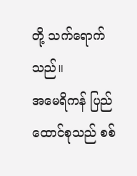တို့ သက်ရောက်သည်။
အမေရိကန် ပြည်ထောင်စုသည် စစ်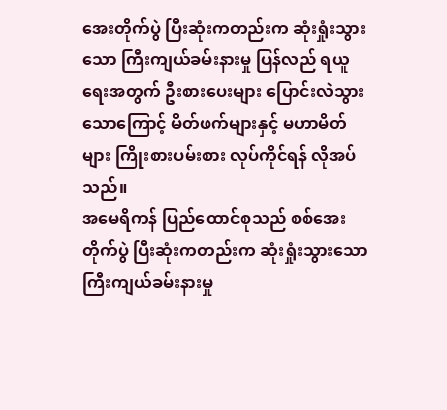အေးတိုက်ပွဲ ပြီးဆုံးကတည်းက ဆုံးရှုံးသွားသော ကြီးကျယ်ခမ်းနားမှု ပြန်လည် ရယူရေးအတွက် ဦးစားပေးများ ပြောင်းလဲသွားသောကြောင့် မိတ်ဖက်များနှင့် မဟာမိတ်များ ကြိုးစားပမ်းစား လုပ်ကိုင်ရန် လိုအပ်သည်။
အမေရိကန် ပြည်ထောင်စုသည် စစ်အေးတိုက်ပွဲ ပြီးဆုံးကတည်းက ဆုံးရှုံးသွားသော ကြီးကျယ်ခမ်းနားမှု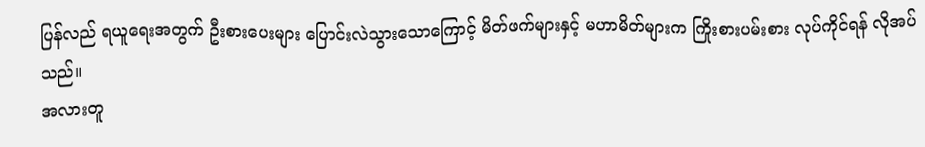ပြန်လည် ရယူရေးအတွက် ဦးစားပေးများ ပြောင်းလဲသွားသောကြောင့် မိတ်ဖက်များနှင့် မဟာမိတ်များက ကြိုးစားပမ်းစား လုပ်ကိုင်ရန် လိုအပ်သည်။
အလားတူ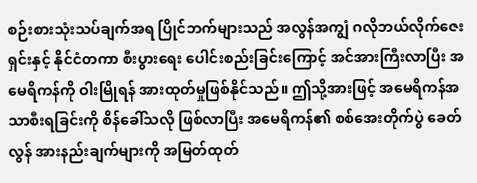စဉ်းစားသုံးသပ်ချက်အရ ပြိုင်ဘက်များသည် အလွန်အကျွံ ဂလိုဘယ်လိုက်ဇေးရှင်းနှင့် နိုင်ငံတကာ စီးပွားရေး ပေါင်းစည်းခြင်းကြောင့် အင်အားကြီးလာပြီး အမေရိကန်ကို ဝါးမြိုရန် အားထုတ်မှုဖြစ်နိုင်သည်။ ဤသို့အားဖြင့် အမေရိကန်အသာစီးရခြင်းကို စိန်ခေါ်သလို ဖြစ်လာပြီး အမေရိကန်၏ စစ်အေးတိုက်ပွဲ ခေတ်လွန် အားနည်းချက်များကို အမြတ်ထုတ်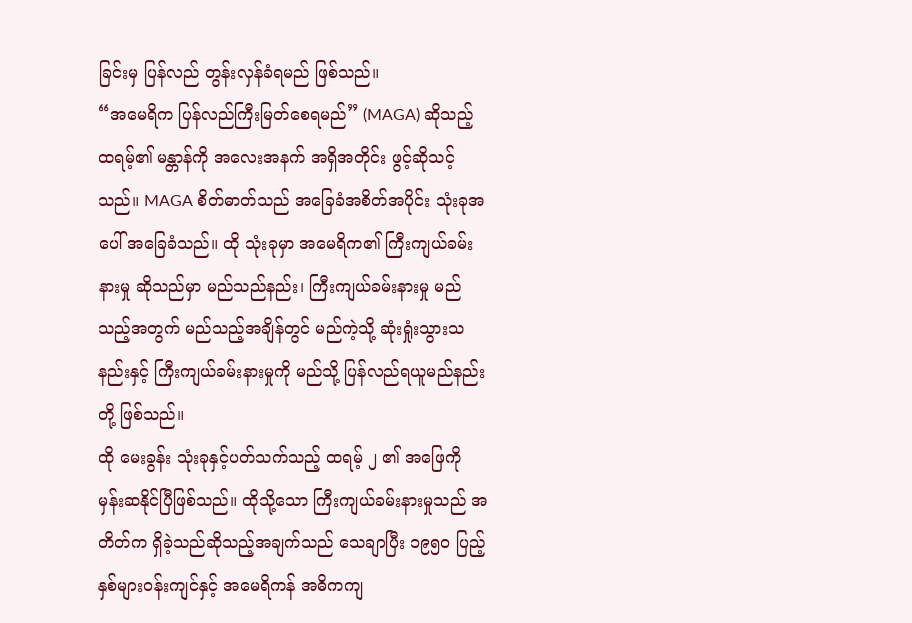ခြင်းမှ ပြန်လည် တွန်းလှန်ခံရမည် ဖြစ်သည်။
“အမေရိက ပြန်လည်ကြီးမြတ်စေရမည်” (MAGA) ဆိုသည့် ထရမ့်၏ မန္တာန်ကို အလေးအနက် အရှိအတိုင်း ဖွင့်ဆိုသင့်သည်။ MAGA စိတ်ဓာတ်သည် အခြေခံအစိတ်အပိုင်း သုံးခုအပေါ် အခြေခံသည်။ ထို သုံးခုမှာ အမေရိက၏ ကြီးကျယ်ခမ်းနားမှု ဆိုသည်မှာ မည်သည်နည်း၊ ကြီးကျယ်ခမ်းနားမှု မည်သည့်အတွက် မည်သည့်အချိန်တွင် မည်ကဲ့သို့ ဆုံးရှုံးသွားသနည်းနှင့် ကြီးကျယ်ခမ်းနားမှုကို မည်သို့ ပြန်လည်ရယူမည်နည်းတို့ ဖြစ်သည်။
ထို မေးခွန်း သုံးခုနှင့်ပတ်သက်သည့် ထရမ့် ၂ ၏ အဖြေကို မှန်းဆနိုင်ပြီဖြစ်သည်။ ထိုသို့သော ကြီးကျယ်ခမ်းနားမှုသည် အတိတ်က ရှိခဲ့သည်ဆိုသည့်အချက်သည် သေချာပြီး ၁၉၅၀ ပြည့်နှစ်များဝန်းကျင်နှင့် အမေရိကန် အဓိကကျ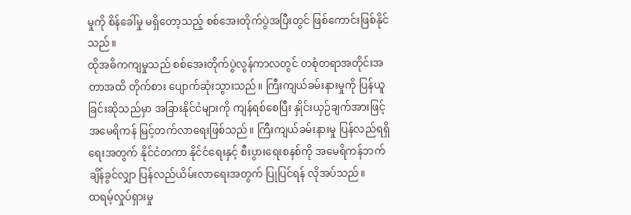မှုကို စိန်ခေါ်မှု မရှိတော့သည့် စစ်အေးတိုက်ပွဲအပြီးတွင် ဖြစ်ကောင်းဖြစ်နိုင်သည်။
ထိုအဓိကကျမှုသည် စစ်အေးတိုက်ပွဲလွန်ကာလတွင် တစုံတရာအတိုင်းအတာအထိ တိုက်စား ပျောက်ဆုံးသွားသည်။ ကြီးကျယ်ခမ်းနားမှုကို ပြန်ယူခြင်းဆိုသည်မှာ အခြားနိုင်ငံများကို ကျန်ရစ်စေပြီး နှိုင်းယှဉ်ချက်အားဖြင့် အမေရိကန် မြင့်တက်လာရေးဖြစ်သည်။ ကြီးကျယ်ခမ်းနားမှု ပြန်လည်ရရှိရေးအတွက် နိုင်ငံတကာ နိုင်ငံရေးနှင့် စီးပွားရေးစနစ်ကို အမေရိကန်ဘက် ချိန်ခွင်လျှာ ပြန်လည်ယိမ်းလာရေးအတွက် ပြုပြင်ရန် လိုအပ်သည်။
ထရမ့်လှုပ်ရှားမှု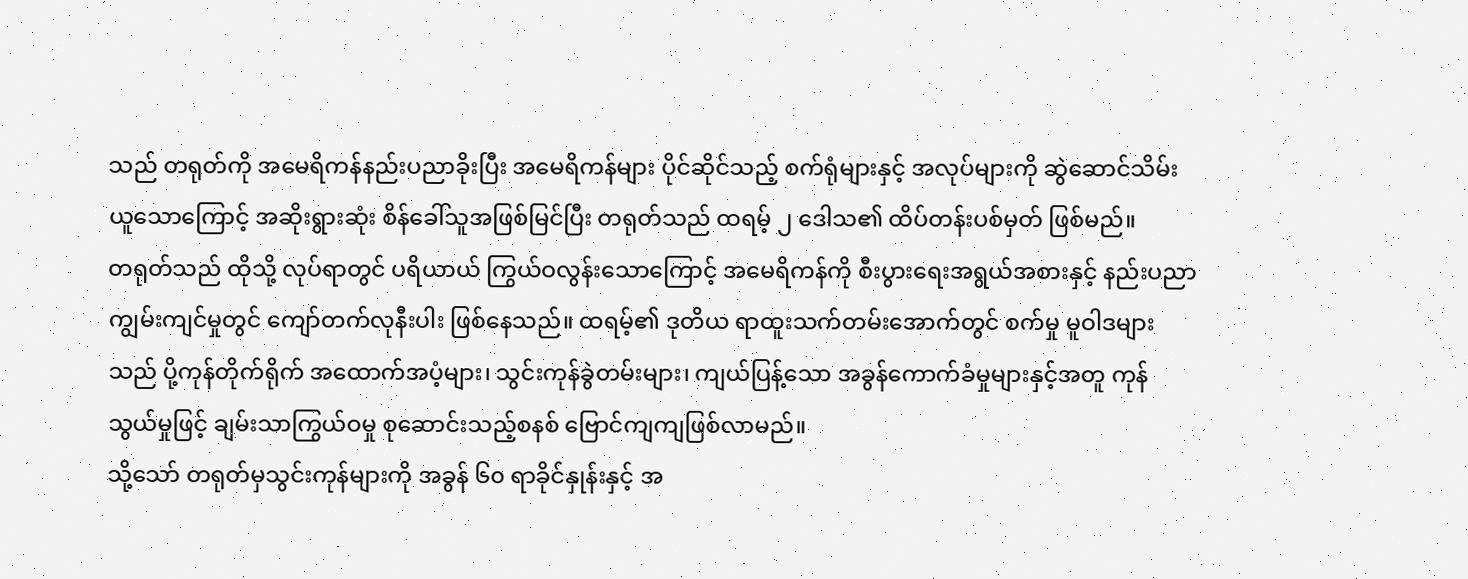သည် တရုတ်ကို အမေရိကန်နည်းပညာခိုးပြီး အမေရိကန်များ ပိုင်ဆိုင်သည့် စက်ရုံများနှင့် အလုပ်များကို ဆွဲဆောင်သိမ်းယူသောကြောင့် အဆိုးရွားဆုံး စိန်ခေါ်သူအဖြစ်မြင်ပြီး တရုတ်သည် ထရမ့် ၂ ဒေါသ၏ ထိပ်တန်းပစ်မှတ် ဖြစ်မည်။
တရုတ်သည် ထိုသို့ လုပ်ရာတွင် ပရိယာယ် ကြွယ်ဝလွန်းသောကြောင့် အမေရိကန်ကို စီးပွားရေးအရွယ်အစားနှင့် နည်းပညာကျွမ်းကျင်မှုတွင် ကျော်တက်လုနီးပါး ဖြစ်နေသည်။ ထရမ့်၏ ဒုတိယ ရာထူးသက်တမ်းအောက်တွင် စက်မှု မူဝါဒများသည် ပို့ကုန်တိုက်ရိုက် အထောက်အပံ့များ၊ သွင်းကုန်ခွဲတမ်းများ၊ ကျယ်ပြန့်သော အခွန်ကောက်ခံမှုများနှင့်အတူ ကုန်သွယ်မှုဖြင့် ချမ်းသာကြွယ်ဝမှု စုဆောင်းသည့်စနစ် ဗြောင်ကျကျဖြစ်လာမည်။
သို့သော် တရုတ်မှသွင်းကုန်များကို အခွန် ၆၀ ရာခိုင်နှုန်းနှင့် အ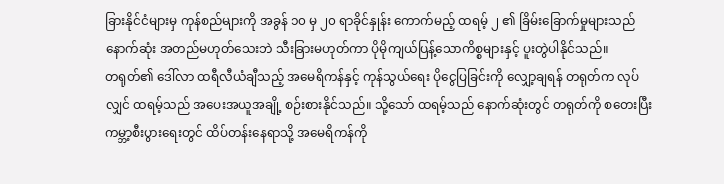ခြားနိုင်ငံများမှ ကုန်စည်များကို အခွန် ၁၀ မှ ၂၀ ရာခိုင်နှုန်း ကောက်မည့် ထရမ့် ၂ ၏ ခြိမ်းခြောက်မှုများသည် နောက်ဆုံး အတည်မဟုတ်သေးဘဲ သီးခြားမဟုတ်ကာ ပိုမိုကျယ်ပြန့်သောကိစ္စများနှင့် ပူးတွဲပါနိုင်သည်။
တရုတ်၏ ဒေါ်လာ ထရီလီယံချီသည့် အမေရိကန်နှင့် ကုန်သွယ်ရေး ပိုငွေပြခြင်းကို လျှော့ချရန် တရုတ်က လုပ်လျှင် ထရမ့်သည် အပေးအယူအချို့ စဉ်းစားနိုင်သည်။ သို့သော် ထရမ့်သည် နောက်ဆုံးတွင် တရုတ်ကို စတေးပြီး ကမ္ဘာ့စီးပွားရေးတွင် ထိပ်တန်းနေရာသို့ အမေရိကန်ကို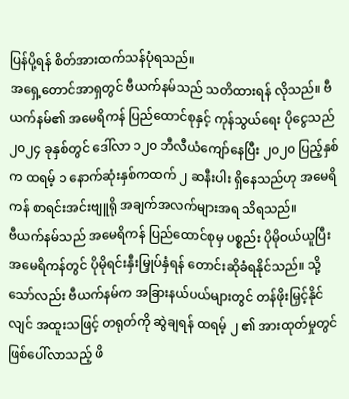ပြန်ပို့ရန် စိတ်အားထက်သန်ပုံရသည်။
အရှေ့တောင်အာရှတွင် ဗီယက်နမ်သည် သတိထားရန် လိုသည်။ ဗီယက်နမ်၏ အမေရိကန် ပြည်ထောင်စုနှင့် ကုန်သွယ်ရေး ပိုငွေသည် ၂၀၂၄ ခုနှစ်တွင် ဒေါ်လာ ၁၂၀ ဘီလီယံကျော်နေပြီး ၂၀၂၀ ပြည့်နှစ်က ထရမ့် ၁ နောက်ဆုံးနှစ်ကထက် ၂ ဆနီးပါး ရှိနေသည်ဟု အမေရိကန် စာရင်းအင်းဗျူရို အချက်အလက်များအရ သိရသည်။
ဗီယက်နမ်သည် အမေရိကန် ပြည်ထောင်စုမှ ပစ္စည်း ပိုမိုဝယ်ယူပြီး အမေရိကန်တွင် ပိုမိုရင်းနှီးမြှုပ်နှံရန် တောင်းဆိုခံရနိုင်သည်။ သို့သော်လည်း ဗီယက်နမ်က အခြားနယ်ပယ်များတွင် တန်ဖိုးမြှင့်နိုင်လျင် အထူးသဖြင့် တရုတ်ကို ဆွဲချရန် ထရမ့် ၂ ၏ အားထုတ်မှုတွင် ဖြစ်ပေါ်လာသည့် ဖိ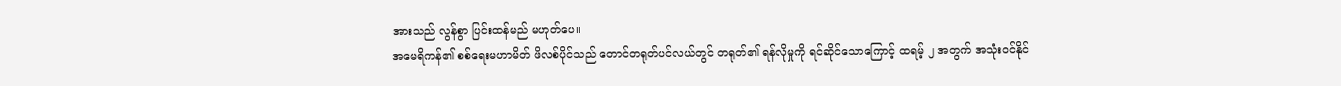အားသည် လွန်စွာ ပြင်းထန်မည် မဟုတ်ပေ။
အမေရိကန်၏ စစ်ရေးမဟာမိတ် ဖိလစ်ပိုင်သည် တောင်တရုတ်ပင်လယ်တွင် တရုတ်၏ ရန်လိုမှုကို ရင်ဆိုင်သောကြောင့် ထရမ့် ၂ အတွက် အသုံးဝင်နိုင်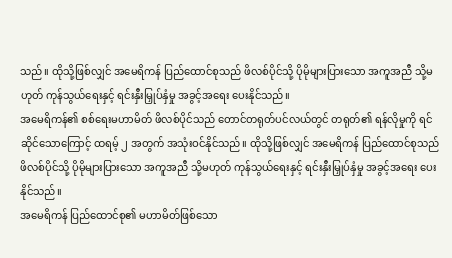သည်။ ထိုသို့ဖြစ်လျှင် အမေရိကန် ပြည်ထောင်စုသည် ဖိလစ်ပိုင်သို့ ပိုမိုများပြားသော အကူအညီ သို့မဟုတ် ကုန်သွယ်ရေးနှင့် ရင်းနှီးမြှုပ်နှံမှု အခွင့်အရေး ပေးနိုင်သည်။
အမေရိကန်၏ စစ်ရေးမဟာမိတ် ဖိလစ်ပိုင်သည် တောင်တရုတ်ပင်လယ်တွင် တရုတ်၏ ရန်လိုမှုကို ရင်ဆိုင်သောကြောင့် ထရမ့် ၂ အတွက် အသုံးဝင်နိုင်သည်။ ထိုသို့ဖြစ်လျှင် အမေရိကန် ပြည်ထောင်စုသည် ဖိလစ်ပိုင်သို့ ပိုမိုများပြားသော အကူအညီ သို့မဟုတ် ကုန်သွယ်ရေးနှင့် ရင်းနှီးမြှုပ်နှံမှု အခွင့်အရေး ပေးနိုင်သည်။
အမေရိကန် ပြည်ထောင်စု၏ မဟာမိတ်ဖြစ်သော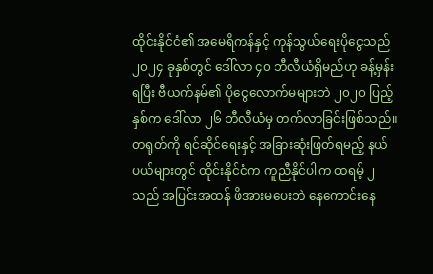ထိုင်းနိုင်ငံ၏ အမေရိကန်နှင့် ကုန်သွယ်ရေးပိုငွေသည် ၂၀၂၄ ခုနှစ်တွင် ဒေါ်လာ ၄၀ ဘီလီယံရှိမည်ဟု ခန့်မှန်းရပြီး ဗီယက်နမ်၏ ပိုငွေလောက်မများဘဲ ၂၀၂၀ ပြည့်နှစ်က ဒေါ်လာ ၂၆ ဘီလီယံမှ တက်လာခြင်းဖြစ်သည်။ တရုတ်ကို ရင်ဆိုင်ရေးနှင့် အခြားဆုံးဖြတ်ရမည့် နယ်ပယ်များတွင် ထိုင်းနိုင်ငံက ကူညီနိုင်ပါက ထရမ့် ၂ သည် အပြင်းအထန် ဖိအားမပေးဘဲ နေကောင်းနေ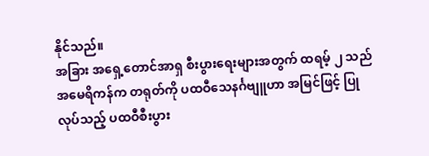နိုင်သည်။
အခြား အရှေ့တောင်အာရှ စီးပွားရေးများအတွက် ထရမ့် ၂ သည် အမေရိကန်က တရုတ်ကို ပထဝီသေနင်္ဂဗျူဟာ အမြင်ဖြင့် ပြုလုပ်သည့် ပထဝီစီးပွား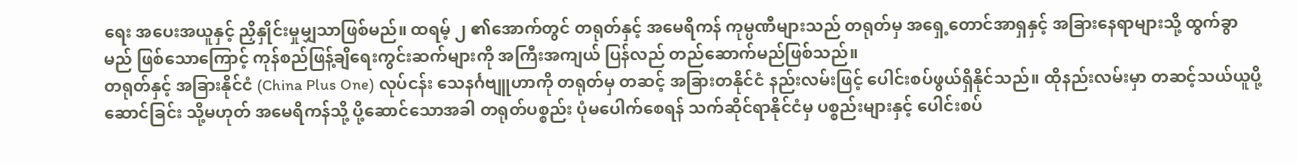ရေး အပေးအယူနှင့် ညှိနှိုင်းမှုမျှသာဖြစ်မည်။ ထရမ့် ၂ ၏အောက်တွင် တရုတ်နှင့် အမေရိကန် ကုမ္ပဏီများသည် တရုတ်မှ အရှေ့တောင်အာရှနှင့် အခြားနေရာများသို့ ထွက်ခွာမည် ဖြစ်သောကြောင့် ကုန်စည်ဖြန့်ချိရေးကွင်းဆက်များကို အကြီးအကျယ် ပြန်လည် တည်ဆောက်မည်ဖြစ်သည်။
တရုတ်နှင့် အခြားနိုင်ငံ (China Plus One) လုပ်ငန်း သေနင်္ဂဗျူဟာကို တရုတ်မှ တဆင့် အခြားတနိုင်ငံ နည်းလမ်းဖြင့် ပေါင်းစပ်ဖွယ်ရှိနိုင်သည်။ ထိုနည်းလမ်းမှာ တဆင့်သယ်ယူပို့ဆောင်ခြင်း သို့မဟုတ် အမေရိကန်သို့ ပို့ဆောင်သောအခါ တရုတ်ပစ္စည်း ပုံမပေါက်စေရန် သက်ဆိုင်ရာနိုင်ငံမှ ပစ္စည်းများနှင့် ပေါင်းစပ်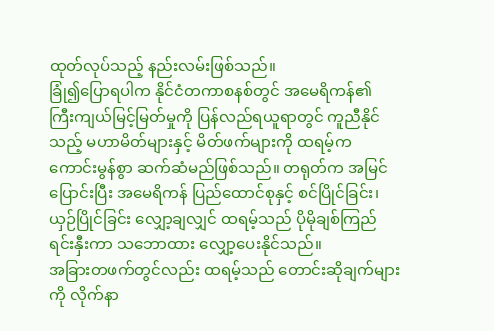ထုတ်လုပ်သည့် နည်းလမ်းဖြစ်သည်။
ခြုံ၍ပြောရပါက နိုင်ငံတကာစနစ်တွင် အမေရိကန်၏ ကြီးကျယ်မြင့်မြတ်မှုကို ပြန်လည်ရယူရာတွင် ကူညီနိုင်သည့် မဟာမိတ်များနှင့် မိတ်ဖက်များကို ထရမ့်က ကောင်းမွန်စွာ ဆက်ဆံမည်ဖြစ်သည်။ တရုတ်က အမြင်ပြောင်းပြီး အမေရိကန် ပြည်ထောင်စုနှင့် စင်ပြိုင်ခြင်း၊ ယှဉ်ပြိုင်ခြင်း လျှော့ချလျှင် ထရမ့်သည် ပိုမိုချစ်ကြည်ရင်းနှီးကာ သဘောထား လျှော့ပေးနိုင်သည်။
အခြားတဖက်တွင်လည်း ထရမ့်သည် တောင်းဆိုချက်များကို လိုက်နာ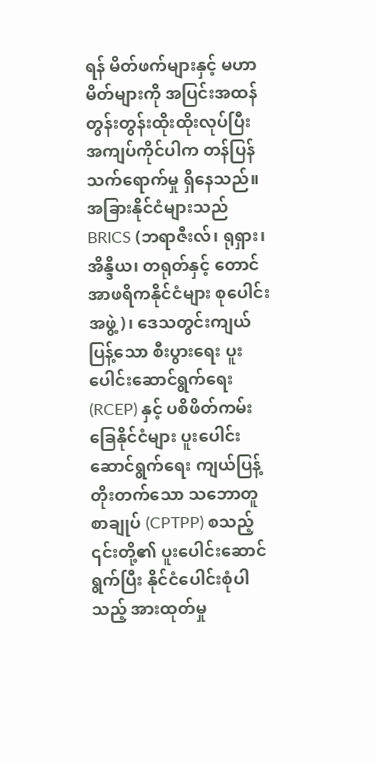ရန် မိတ်ဖက်များနှင့် မဟာမိတ်များကို အပြင်းအထန် တွန်းတွန်းထိုးထိုးလုပ်ပြီး အကျပ်ကိုင်ပါက တန်ပြန်သက်ရောက်မှု ရှိနေသည်။
အခြားနိုင်ငံများသည် BRICS (ဘရာဇီးလ်၊ ရုရှား၊ အိန္ဒိယ၊ တရုတ်နှင့် တောင်အာဖရိကနိုင်ငံများ စုပေါင်းအဖွဲ့)၊ ဒေသတွင်းကျယ်ပြန့်သော စီးပွားရေး ပူးပေါင်းဆောင်ရွက်ရေး (RCEP) နှင့် ပစိဖိတ်ကမ်းခြေနိုင်ငံများ ပူးပေါင်းဆောင်ရွက်ရေး ကျယ်ပြန့်တိုးတက်သော သဘောတူစာချုပ် (CPTPP) စသည့် ၎င်းတို့၏ ပူးပေါင်းဆောင်ရွက်ပြီး နိုင်ငံပေါင်းစုံပါသည့် အားထုတ်မှု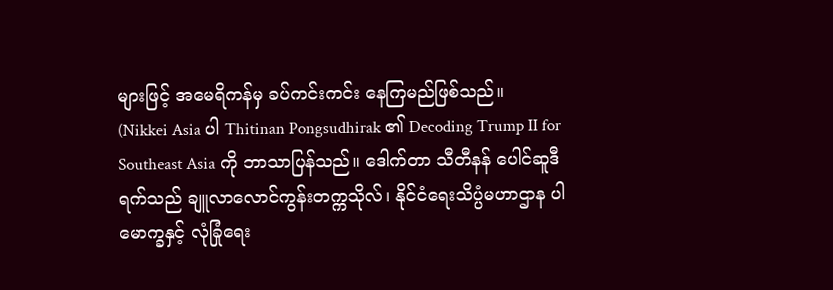များဖြင့် အမေရိကန်မှ ခပ်ကင်းကင်း နေကြမည်ဖြစ်သည်။
(Nikkei Asia ပါ Thitinan Pongsudhirak ၏ Decoding Trump II for Southeast Asia ကို ဘာသာပြန်သည်။ ဒေါက်တာ သီတီနန် ပေါင်ဆူဒီရက်သည် ချူလာလောင်ကွန်းတက္ကသိုလ်၊ နိုင်ငံရေးသိပ္ပံမဟာဌာန ပါမောက္ခနှင့် လုံခြုံရေး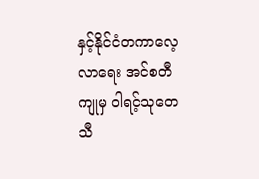နှင့်နိုင်ငံတကာလေ့လာရေး အင်စတီကျုမှ ဝါရင့်သုတေသီ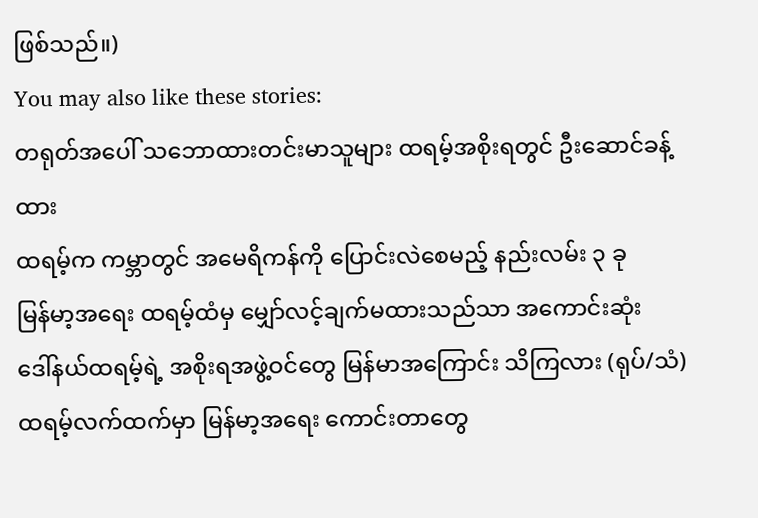ဖြစ်သည်။)
You may also like these stories:
တရုတ်အပေါ် သဘောထားတင်းမာသူများ ထရမ့်အစိုးရတွင် ဦးဆောင်ခန့်ထား
ထရမ့်က ကမ္ဘာတွင် အမေရိကန်ကို ပြောင်းလဲစေမည့် နည်းလမ်း ၃ ခု
မြန်မာ့အရေး ထရမ့်ထံမှ မျှော်လင့်ချက်မထားသည်သာ အကောင်းဆုံး
ဒေါ်နယ်ထရမ့်ရဲ့ အစိုးရအဖွဲ့ဝင်တွေ မြန်မာအကြောင်း သိကြလား (ရုပ်/သံ)
ထရမ့်လက်ထက်မှာ မြန်မာ့အရေး ကောင်းတာတွေ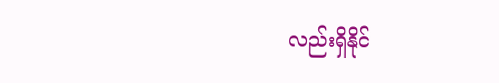လည်းရှိနိုင်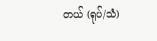တယ် (ရုပ်/သံ)